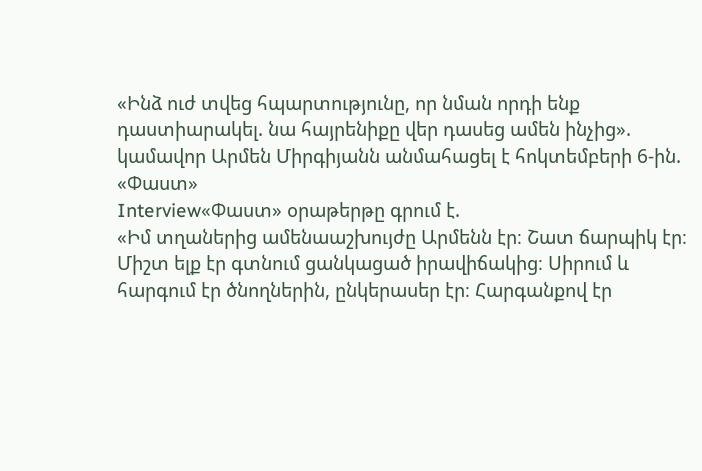«Ինձ ուժ տվեց հպարտությունը, որ նման որդի ենք դաստիարակել. նա հայրենիքը վեր դասեց ամեն ինչից». կամավոր Արմեն Միրգիյանն անմահացել է հոկտեմբերի 6-ին. «Փաստ»
Interview«Փաստ» օրաթերթը գրում է.
«Իմ տղաներից ամենաաշխույժը Արմենն էր։ Շատ ճարպիկ էր։ Միշտ ելք էր գտնում ցանկացած իրավիճակից։ Սիրում և հարգում էր ծնողներին, ընկերասեր էր։ Հարգանքով էր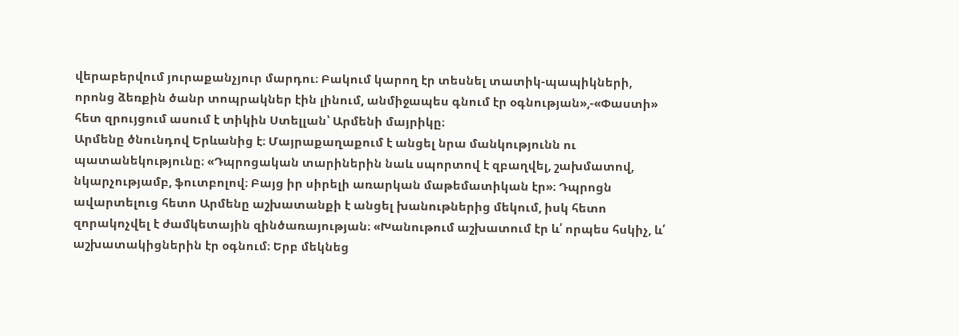վերաբերվում յուրաքանչյուր մարդու։ Բակում կարող էր տեսնել տատիկ-պապիկների, որոնց ձեռքին ծանր տոպրակներ էին լինում, անմիջապես գնում էր օգնության»,-«Փաստի» հետ զրույցում ասում է տիկին Ստելլան՝ Արմենի մայրիկը։
Արմենը ծնունդով Երևանից է։ Մայրաքաղաքում է անցել նրա մանկությունն ու պատանեկությունը։ «Դպրոցական տարիներին նաև սպորտով է զբաղվել, շախմատով, նկարչությամբ, ֆուտբոլով։ Բայց իր սիրելի առարկան մաթեմատիկան էր»։ Դպրոցն ավարտելուց հետո Արմենը աշխատանքի է անցել խանութներից մեկում, իսկ հետո զորակոչվել է ժամկետային զինծառայության։ «Խանութում աշխատում էր և՛ որպես հսկիչ, և՛ աշխատակիցներին էր օգնում։ Երբ մեկնեց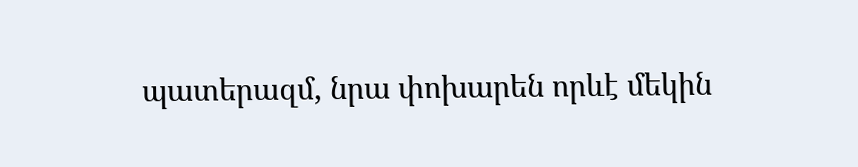պատերազմ, նրա փոխարեն որևէ մեկին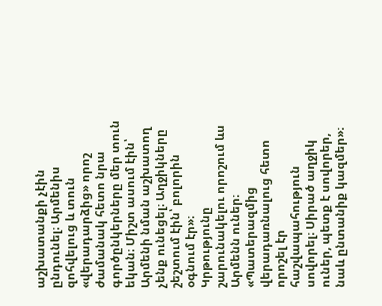աշխատանքի չէին ընդունել։ Արմենիս զոհվելուց և տուն «վերադարձից» որոշ ժամանակ հետո նրա գործընկերները մեր տուն եկան։ Միշտ ասում էին՝ Արմենի նման աշխատող չենք ունեցել։ Աղջիկները շեշտում էին՝ բոլորին օգնում էր»։
Կրթությունը շարունակելու որոշում ևս Արմենն ուներ։ «Պատերազմից վերադառնալուց հետո որոշել էր հաշվապահություն սովորել։ Սիրած աղջիկ ուներ, պետք է սովորեր, նաև ընտանիք կազմեր»։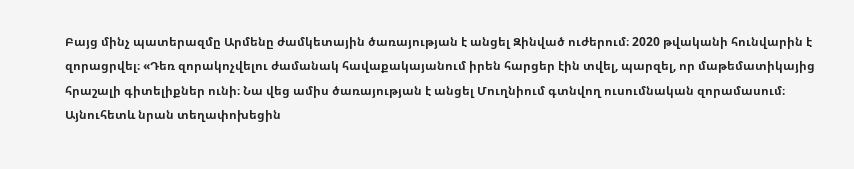Բայց մինչ պատերազմը Արմենը ժամկետային ծառայության է անցել Զինված ուժերում։ 2020 թվականի հունվարին է զորացրվել։ «Դեռ զորակոչվելու ժամանակ հավաքակայանում իրեն հարցեր էին տվել, պարզել, որ մաթեմատիկայից հրաշալի գիտելիքներ ունի։ Նա վեց ամիս ծառայության է անցել Մուղնիում գտնվող ուսումնական զորամասում։ Այնուհետև նրան տեղափոխեցին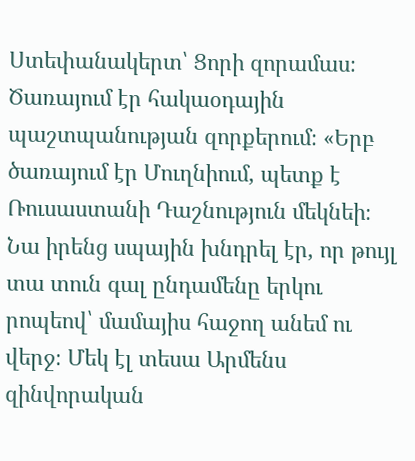Ստեփանակերտ՝ Ցորի զորամաս։ Ծառայում էր հակաօդային պաշտպանության զորքերում։ «Երբ ծառայում էր Մուղնիում, պետք է Ռուսաստանի Դաշնություն մեկնեի։ Նա իրենց սպային խնդրել էր, որ թույլ տա տուն գալ ընդամենը երկու րոպեով՝ մամայիս հաջող անեմ ու վերջ։ Մեկ էլ տեսա Արմենս զինվորական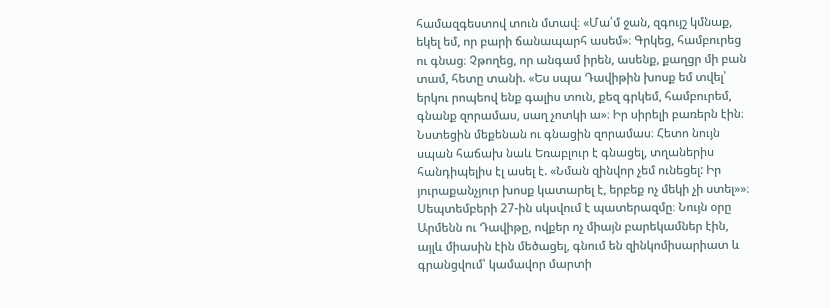համազգեստով տուն մտավ։ «Մա՛մ ջան, զգույշ կմնաք, եկել եմ, որ բարի ճանապարհ ասեմ»։ Գրկեց, համբուրեց ու գնաց։ Չթողեց, որ անգամ իրեն, ասենք, քաղցր մի բան տամ, հետը տանի. «Ես սպա Դավիթին խոսք եմ տվել՝ երկու րոպեով ենք գալիս տուն, քեզ գրկեմ, համբուրեմ, գնանք զորամաս, սաղ չոտկի ա»։ Իր սիրելի բառերն էին։ Նստեցին մեքենան ու գնացին զորամաս։ Հետո նույն սպան հաճախ նաև Եռաբլուր է գնացել, տղաներիս հանդիպելիս էլ ասել է. «Նման զինվոր չեմ ունեցել: Իր յուրաքանչյուր խոսք կատարել է, երբեք ոչ մեկի չի ստել»»։
Սեպտեմբերի 27-ին սկսվում է պատերազմը։ Նույն օրը Արմենն ու Դավիթը, ովքեր ոչ միայն բարեկամներ էին, այլև միասին էին մեծացել, գնում են զինկոմիսարիատ և գրանցվում՝ կամավոր մարտի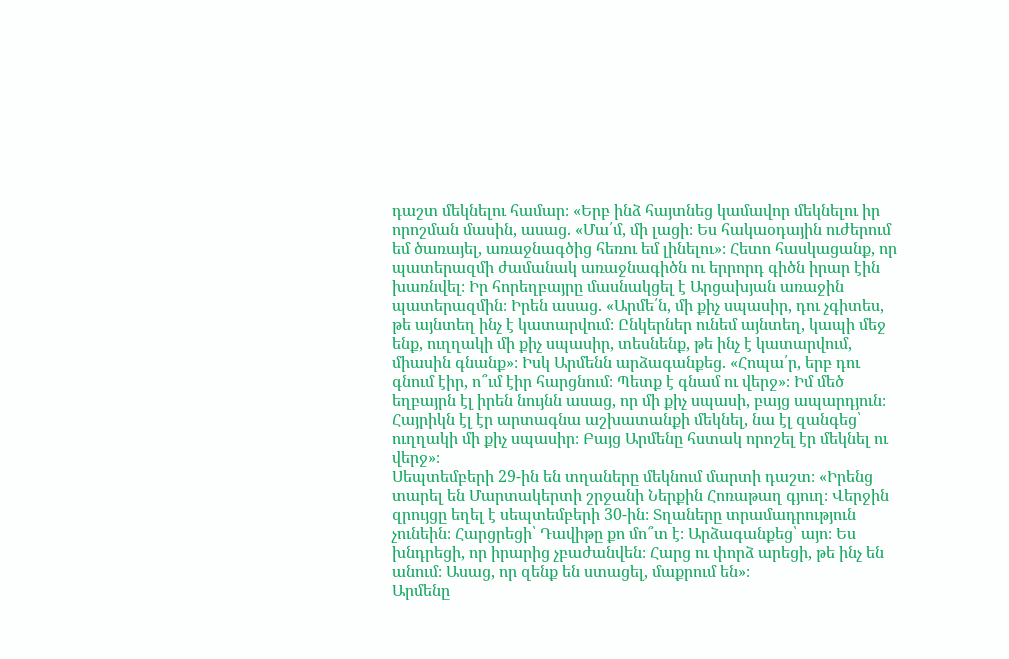դաշտ մեկնելու համար։ «Երբ ինձ հայտնեց կամավոր մեկնելու իր որոշման մասին, ասաց. «Մա՛մ, մի լացի։ Ես հակաօդային ուժերում եմ ծառայել, առաջնագծից հեռու եմ լինելու»։ Հետո հասկացանք, որ պատերազմի ժամանակ առաջնագիծն ու երրորդ գիծն իրար էին խառնվել։ Իր հորեղբայրը մասնակցել է Արցախյան առաջին պատերազմին։ Իրեն ասաց. «Արմե՛ն, մի քիչ սպասիր, դու չգիտես, թե այնտեղ ինչ է կատարվում։ Ընկերներ ունեմ այնտեղ, կապի մեջ ենք, ուղղակի մի քիչ սպասիր, տեսնենք, թե ինչ է կատարվում, միասին գնանք»։ Իսկ Արմենն արձագանքեց. «Հոպա՛ր, երբ դու գնում էիր, ո՞ւմ էիր հարցնում։ Պետք է գնամ ու վերջ»։ Իմ մեծ եղբայրն էլ իրեն նույնն ասաց, որ մի քիչ սպասի, բայց ապարդյուն։ Հայրիկն էլ էր արտագնա աշխատանքի մեկնել, նա էլ զանգեց՝ ուղղակի մի քիչ սպասիր։ Բայց Արմենը հստակ որոշել էր մեկնել ու վերջ»։
Սեպտեմբերի 29-ին են տղաները մեկնում մարտի դաշտ։ «Իրենց տարել են Մարտակերտի շրջանի Ներքին Հոռաթաղ գյուղ։ Վերջին զրույցը եղել է սեպտեմբերի 30-ին։ Տղաները տրամադրություն չունեին։ Հարցրեցի՝ Դավիթը քո մո՞տ է։ Արձագանքեց՝ այո։ Ես խնդրեցի, որ իրարից չբաժանվեն։ Հարց ու փորձ արեցի, թե ինչ են անում։ Ասաց, որ զենք են ստացել, մաքրում են»։
Արմենը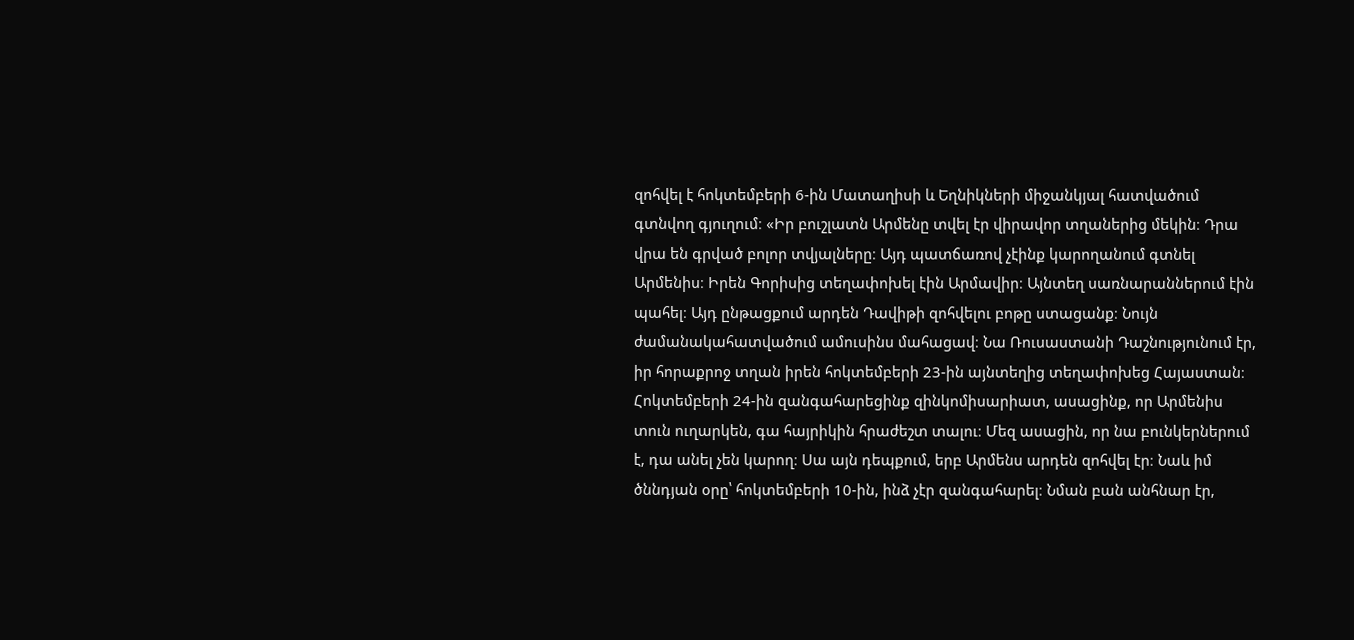զոհվել է հոկտեմբերի 6-ին Մատաղիսի և Եղնիկների միջանկյալ հատվածում գտնվող գյուղում։ «Իր բուշլատն Արմենը տվել էր վիրավոր տղաներից մեկին։ Դրա վրա են գրված բոլոր տվյալները։ Այդ պատճառով չէինք կարողանում գտնել Արմենիս։ Իրեն Գորիսից տեղափոխել էին Արմավիր։ Այնտեղ սառնարաններում էին պահել։ Այդ ընթացքում արդեն Դավիթի զոհվելու բոթը ստացանք։ Նույն ժամանակահատվածում ամուսինս մահացավ։ Նա Ռուսաստանի Դաշնությունում էր, իր հորաքրոջ տղան իրեն հոկտեմբերի 23-ին այնտեղից տեղափոխեց Հայաստան։ Հոկտեմբերի 24-ին զանգահարեցինք զինկոմիսարիատ, ասացինք, որ Արմենիս տուն ուղարկեն, գա հայրիկին հրաժեշտ տալու։ Մեզ ասացին, որ նա բունկերներում է, դա անել չեն կարող։ Սա այն դեպքում, երբ Արմենս արդեն զոհվել էր։ Նաև իմ ծննդյան օրը՝ հոկտեմբերի 10-ին, ինձ չէր զանգահարել։ Նման բան անհնար էր,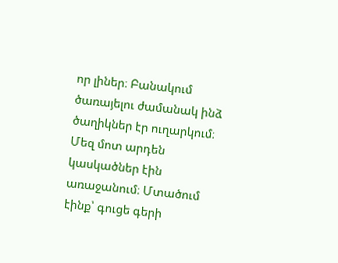որ լիներ։ Բանակում ծառայելու ժամանակ ինձ ծաղիկներ էր ուղարկում։ Մեզ մոտ արդեն կասկածներ էին առաջանում։ Մտածում էինք՝ գուցե գերի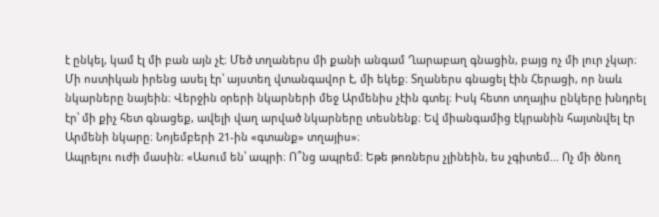է ընկել, կամ էլ մի բան այն չէ։ Մեծ տղաներս մի քանի անգամ Ղարաբաղ գնացին, բայց ոչ մի լուր չկար։ Մի ոստիկան իրենց ասել էր՝ այստեղ վտանգավոր է, մի եկեք։ Տղաներս գնացել էին Հերացի, որ նաև նկարները նայեին։ Վերջին օրերի նկարների մեջ Արմենիս չէին գտել։ Իսկ հետո տղայիս ընկերը խնդրել էր՝ մի քիչ հետ գնացեք, ավելի վաղ արված նկարները տեսնենք։ Եվ միանգամից էկրանին հայտնվել էր Արմենի նկարը։ Նոյեմբերի 21-ին «գտանք» տղայիս»։
Ապրելու ուժի մասին։ «Ասում են՝ ապրի։ Ո՞նց ապրեմ։ Եթե թոռներս չլինեին, ես չգիտեմ... Ոչ մի ծնող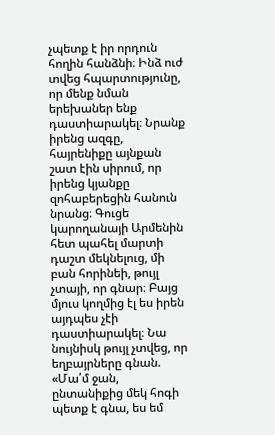չպետք է իր որդուն հողին հանձնի։ Ինձ ուժ տվեց հպարտությունը, որ մենք նման երեխաներ ենք դաստիարակել։ Նրանք իրենց ազգը, հայրենիքը այնքան շատ էին սիրում, որ իրենց կյանքը զոհաբերեցին հանուն նրանց։ Գուցե կարողանայի Արմենին հետ պահել մարտի դաշտ մեկնելուց, մի բան հորինեի, թույլ չտայի, որ գնար։ Բայց մյուս կողմից էլ ես իրեն այդպես չէի դաստիարակել։ Նա նույնիսկ թույլ չտվեց, որ եղբայրները գնան. «Մա՛մ ջան, ընտանիքից մեկ հոգի պետք է գնա, ես եմ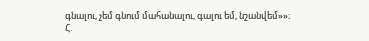գնալու, չեմ գնում մահանալու, գալու եմ, նշանվեմ»»։
Հ.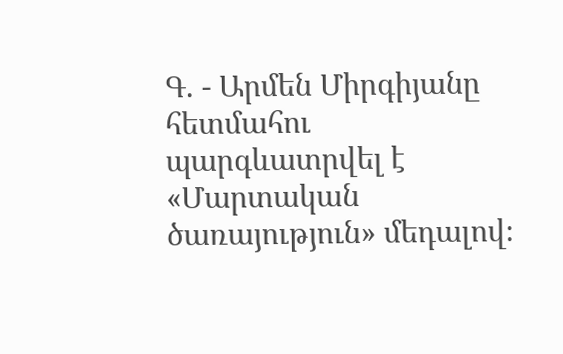Գ. - Արմեն Միրգիյանը հետմահու պարգևատրվել է «Մարտական ծառայություն» մեդալով։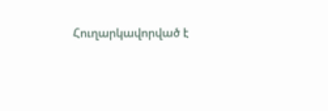Հուղարկավորված է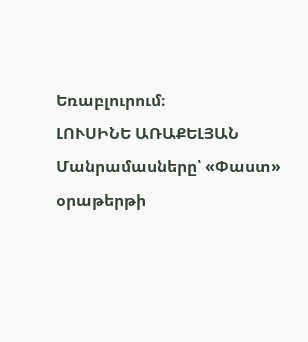Եռաբլուրում։
ԼՈՒՍԻՆԵ ԱՌԱՔԵԼՅԱՆ
Մանրամասները՝ «Փաստ» օրաթերթի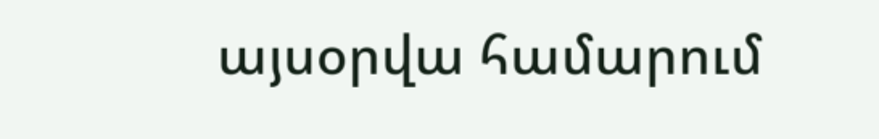այսօրվա համարում